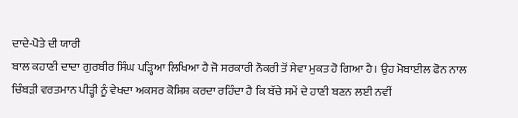ਦਾਦੇ-ਪੋਤੇ ਦੀ ਯਾਰੀ
ਬਾਲ ਕਹਾਣੀ ਦਾਦਾ ਗੁਰਬੀਰ ਸਿੰਘ ਪੜ੍ਹਿਆ ਲਿਖਿਆ ਹੈ ਜੋ ਸਰਕਾਰੀ ਨੌਕਰੀ ਤੋਂ ਸੇਵਾ ਮੁਕਤ ਹੋ ਗਿਆ ਹੈ। ਉਹ ਮੋਬਾਈਲ ਫੋਨ ਨਾਲ ਚਿੰਬੜੀ ਵਰਤਮਾਨ ਪੀੜ੍ਹੀ ਨੂੰ ਵੇਖਦਾ ਅਕਸਰ ਕੋਸ਼ਿਸ਼ ਕਰਦਾ ਰਹਿੰਦਾ ਹੈ ਕਿ ਬੱਚੇ ਸਮੇਂ ਦੇ ਹਾਣੀ ਬਣਨ ਲਈ ਨਵੀਂ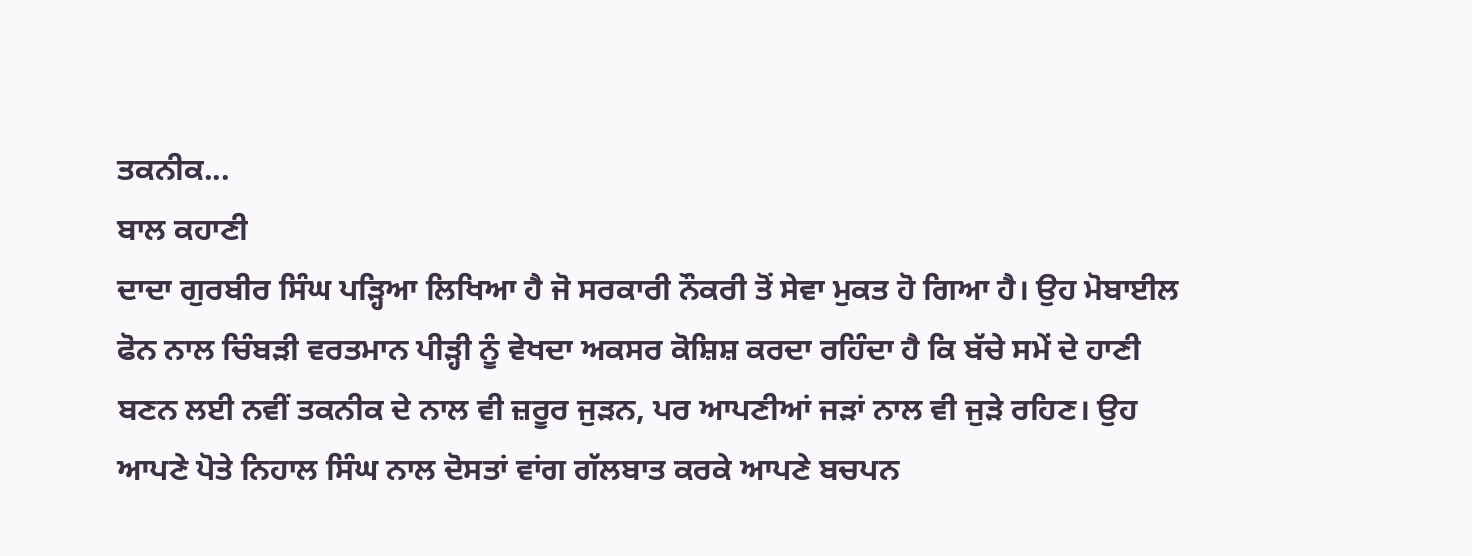ਤਕਨੀਕ...
ਬਾਲ ਕਹਾਣੀ
ਦਾਦਾ ਗੁਰਬੀਰ ਸਿੰਘ ਪੜ੍ਹਿਆ ਲਿਖਿਆ ਹੈ ਜੋ ਸਰਕਾਰੀ ਨੌਕਰੀ ਤੋਂ ਸੇਵਾ ਮੁਕਤ ਹੋ ਗਿਆ ਹੈ। ਉਹ ਮੋਬਾਈਲ ਫੋਨ ਨਾਲ ਚਿੰਬੜੀ ਵਰਤਮਾਨ ਪੀੜ੍ਹੀ ਨੂੰ ਵੇਖਦਾ ਅਕਸਰ ਕੋਸ਼ਿਸ਼ ਕਰਦਾ ਰਹਿੰਦਾ ਹੈ ਕਿ ਬੱਚੇ ਸਮੇਂ ਦੇ ਹਾਣੀ ਬਣਨ ਲਈ ਨਵੀਂ ਤਕਨੀਕ ਦੇ ਨਾਲ ਵੀ ਜ਼ਰੂਰ ਜੁੜਨ, ਪਰ ਆਪਣੀਆਂ ਜੜਾਂ ਨਾਲ ਵੀ ਜੁੜੇ ਰਹਿਣ। ਉਹ ਆਪਣੇ ਪੋਤੇ ਨਿਹਾਲ ਸਿੰਘ ਨਾਲ ਦੋਸਤਾਂ ਵਾਂਗ ਗੱਲਬਾਤ ਕਰਕੇ ਆਪਣੇ ਬਚਪਨ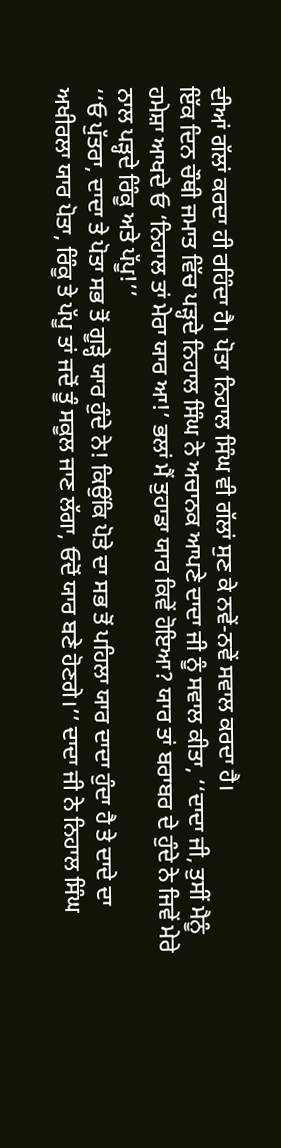ਦੀਆਂ ਗੱਲਾਂ ਕਰਦਾ ਹੀ ਰਹਿੰਦਾ ਹੈ। ਪੋਤਾ ਨਿਹਾਲ ਸਿੰਘ ਵੀ ਗੱਲਾਂ ਸੁਣ ਕੇ ਨਵੇਂ-ਨਵੇਂ ਸਵਾਲ ਕਰਦਾ ਹੈ।
ਇੱਕ ਦਿਨ ਚੌਥੀ ਜਮਾਤ ਵਿੱਚ ਪੜ੍ਹਦੇ ਨਿਹਾਲ ਸਿੰਘ ਨੇ ਅਚਾਨਕ ਆਪਣੇ ਦਾਦਾ ਜੀ ਨੂੰ ਸਵਾਲ ਕੀਤਾ, ‘‘ਦਾਦਾ ਜੀ, ਤੁਸੀਂ ਮੈਨੂੰ ਹਮੇਸ਼ਾ ਆਖਦੇ ਓ ‘ਨਿਹਾਲ ਤਾਂ ਮੇਰਾ ਯਾਰ ਆ!’ ਭਲਾਂ ਮੈਂ ਤੁਹਾਡਾ ਯਾਰ ਕਿਵੇਂ ਹੋਇਆ? ਯਾਰ ਤਾਂ ਬਰਾਬਰ ਦੇ ਹੁੰਦੇ ਨੇ ਜਿਵੇਂ ਮੇਰੇ ਨਾਲ ਪੜ੍ਹਦੇ ਰਿੰਕੂ ਅਤੇ ਪੱਪੂ!’’
‘‘ਓ ਪੁੱਤਰਾ, ਦਾਦਾ ਤੇ ਪੋਤਾ ਸਭ ਤੋਂ ਗੂੜ੍ਹੇ ਯਾਰ ਹੁੰਦੇ ਨੇ! ਕਿਉਂਕਿ ਪੋਤੇ ਦਾ ਸਭ ਤੋਂ ਪਹਿਲਾ ਯਾਰ ਦਾਦਾ ਹੁੰਦਾ ਹੈ ਤੇ ਦਾਦੇ ਦਾ ਅਖੀਰਲਾ ਯਾਰ ਪੋਤਾ, ਰਿੰਕੂ ਤੇ ਪੱਪੂ ਤਾਂ ਜਦੋਂ ਤੂੰ ਸਕੂਲ ਜਾਣ ਲੱਗਾ, ਓਦੋਂ ਯਾਰ ਬਣੇ ਹੋਣਗੇ।’’ ਦਾਦਾ ਜੀ ਨੇ ਨਿਹਾਲ ਸਿੰਘ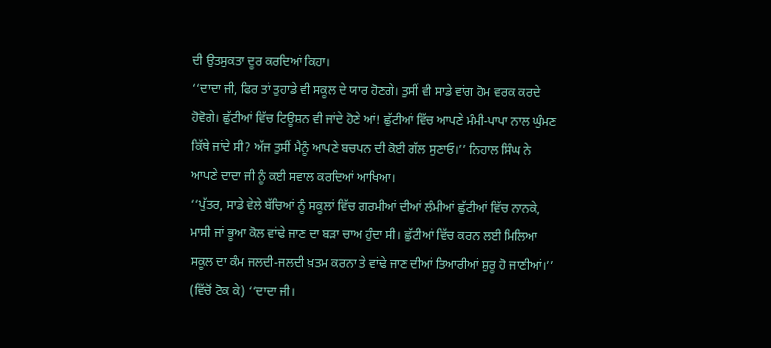ਦੀ ਉਤਸੁਕਤਾ ਦੂਰ ਕਰਦਿਆਂ ਕਿਹਾ।
‘‘ਦਾਦਾ ਜੀ, ਫਿਰ ਤਾਂ ਤੁਹਾਡੇ ਵੀ ਸਕੂਲ ਦੇ ਯਾਰ ਹੋਣਗੇ। ਤੁਸੀਂ ਵੀ ਸਾਡੇ ਵਾਂਗ ਹੋਮ ਵਰਕ ਕਰਦੇ ਹੋਵੋਗੇ। ਛੁੱਟੀਆਂ ਵਿੱਚ ਟਿਊਸ਼ਨ ਵੀ ਜਾਂਦੇ ਹੋਣੇ ਆਂ! ਛੁੱਟੀਆਂ ਵਿੱਚ ਆਪਣੇ ਮੰਮੀ-ਪਾਪਾ ਨਾਲ ਘੁੰਮਣ ਕਿੱਥੇ ਜਾਂਦੇ ਸੀ? ਅੱਜ ਤੁਸੀਂ ਮੈਨੂੰ ਆਪਣੇ ਬਚਪਨ ਦੀ ਕੋਈ ਗੱਲ ਸੁਣਾਓ।’’ ਨਿਹਾਲ ਸਿੰਘ ਨੇ ਆਪਣੇ ਦਾਦਾ ਜੀ ਨੂੰ ਕਈ ਸਵਾਲ ਕਰਦਿਆਂ ਆਖਿਆ।
‘‘ਪੁੱਤਰ, ਸਾਡੇ ਵੇਲੇ ਬੱਚਿਆਂ ਨੂੰ ਸਕੂਲਾਂ ਵਿੱਚ ਗਰਮੀਆਂ ਦੀਆਂ ਲੰਮੀਆਂ ਛੁੱਟੀਆਂ ਵਿੱਚ ਨਾਨਕੇ, ਮਾਸੀ ਜਾਂ ਭੂਆ ਕੋਲ ਵਾਂਢੇ ਜਾਣ ਦਾ ਬੜਾ ਚਾਅ ਹੁੰਦਾ ਸੀ। ਛੁੱਟੀਆਂ ਵਿੱਚ ਕਰਨ ਲਈ ਮਿਲਿਆ ਸਕੂਲ ਦਾ ਕੰਮ ਜਲਦੀ-ਜਲਦੀ ਖ਼ਤਮ ਕਰਨਾ ਤੇ ਵਾਂਢੇ ਜਾਣ ਦੀਆਂ ਤਿਆਰੀਆਂ ਸ਼ੁਰੂ ਹੋ ਜਾਣੀਆਂ।’’
(ਵਿੱਚੋਂ ਟੋਕ ਕੇ) ‘‘ਦਾਦਾ ਜੀ।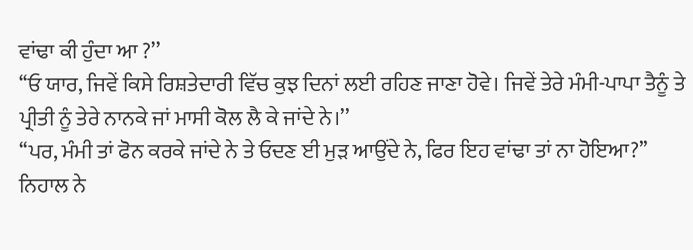ਵਾਂਢਾ ਕੀ ਹੁੰਦਾ ਆ ?’’
‘‘ਓ ਯਾਰ, ਜਿਵੇਂ ਕਿਸੇ ਰਿਸ਼ਤੇਦਾਰੀ ਵਿੱਚ ਕੁਝ ਦਿਨਾਂ ਲਈ ਰਹਿਣ ਜਾਣਾ ਹੋਵੇ। ਜਿਵੇਂ ਤੇਰੇ ਮੰਮੀ-ਪਾਪਾ ਤੈਨੂੰ ਤੇ ਪ੍ਰੀਤੀ ਨੂੰ ਤੇਰੇ ਨਾਨਕੇ ਜਾਂ ਮਾਸੀ ਕੋਲ ਲੈ ਕੇ ਜਾਂਦੇ ਨੇ।’’
‘‘ਪਰ, ਮੰਮੀ ਤਾਂ ਫੋਨ ਕਰਕੇ ਜਾਂਦੇ ਨੇ ਤੇ ਓਦਣ ਈ ਮੁੜ ਆਉਂਦੇ ਨੇ, ਫਿਰ ਇਹ ਵਾਂਢਾ ਤਾਂ ਨਾ ਹੋਇਆ?’’ ਨਿਹਾਲ ਨੇ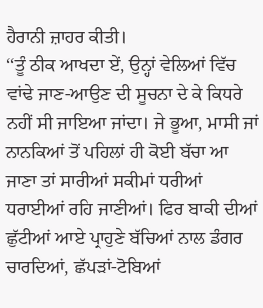ਹੈਰਾਨੀ ਜ਼ਾਹਰ ਕੀਤੀ।
‘‘ਤੂੰ ਠੀਕ ਆਖਦਾ ਏਂ, ਉਨ੍ਹਾਂ ਵੇਲਿਆਂ ਵਿੱਚ ਵਾਂਢੇ ਜਾਣ-ਆਉਣ ਦੀ ਸੂਚਨਾ ਦੇ ਕੇ ਕਿਧਰੇ ਨਹੀਂ ਸੀ ਜਾਇਆ ਜਾਂਦਾ। ਜੇ ਭੂਆ, ਮਾਸੀ ਜਾਂ ਨਾਨਕਿਆਂ ਤੋਂ ਪਹਿਲਾਂ ਹੀ ਕੋਈ ਬੱਚਾ ਆ ਜਾਣਾ ਤਾਂ ਸਾਰੀਆਂ ਸਕੀਮਾਂ ਧਰੀਆਂ ਧਰਾਈਆਂ ਰਹਿ ਜਾਣੀਆਂ। ਫਿਰ ਬਾਕੀ ਦੀਆਂ ਛੁੱਟੀਆਂ ਆਏ ਪ੍ਰਾਹੁਣੇ ਬੱਚਿਆਂ ਨਾਲ ਡੰਗਰ ਚਾਰਦਿਆਂ, ਛੱਪੜਾਂ-ਟੋਬਿਆਂ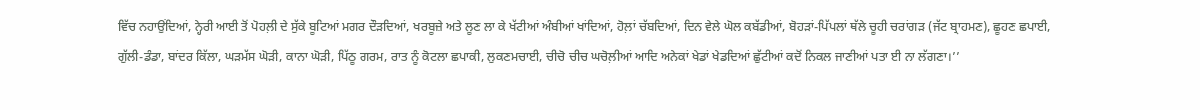ਵਿੱਚ ਨਹਾਉਂਦਿਆਂ, ਨ੍ਹੇਰੀ ਆਈ ਤੋਂ ਪੋਹਲ਼ੀ ਦੇ ਸੁੱਕੇ ਬੂਟਿਆਂ ਮਗਰ ਦੌੜਦਿਆਂ, ਖਰਬੂਜ਼ੇ ਅਤੇ ਲੂਣ ਲਾ ਕੇ ਖੱਟੀਆਂ ਅੰਬੀਆਂ ਖਾਂਦਿਆਂ, ਹੋਲ਼ਾਂ ਚੱਬਦਿਆਂ, ਦਿਨ ਵੇਲੇ ਘੋਲ ਕਬੱਡੀਆਂ, ਬੋਹੜਾਂ-ਪਿੱਪਲਾਂ ਥੱਲੇ ਚੂਹੀ ਚਰਾਂਗੜ (ਜੱਟ ਬ੍ਰਾਹਮਣ), ਛੂਹਣ ਛਪਾਈ, ਗੁੱਲੀ-ਡੰਡਾ, ਬਾਂਦਰ ਕਿੱਲਾ, ਘੜਮੱਸ ਘੋੜੀ, ਕਾਨਾ ਘੋੜੀ, ਪਿੱਠੂ ਗਰਮ, ਰਾਤ ਨੂੰ ਕੋਟਲਾ ਛਪਾਕੀ, ਲੁਕਣਮਚਾਈ, ਚੀਚੋ ਚੀਚ ਘਚੋਲ਼ੀਆਂ ਆਦਿ ਅਨੇਕਾਂ ਖੇਡਾਂ ਖੇਡਦਿਆਂ ਛੁੱਟੀਆਂ ਕਦੋਂ ਨਿਕਲ ਜਾਣੀਆਂ ਪਤਾ ਈ ਨਾ ਲੱਗਣਾ।’’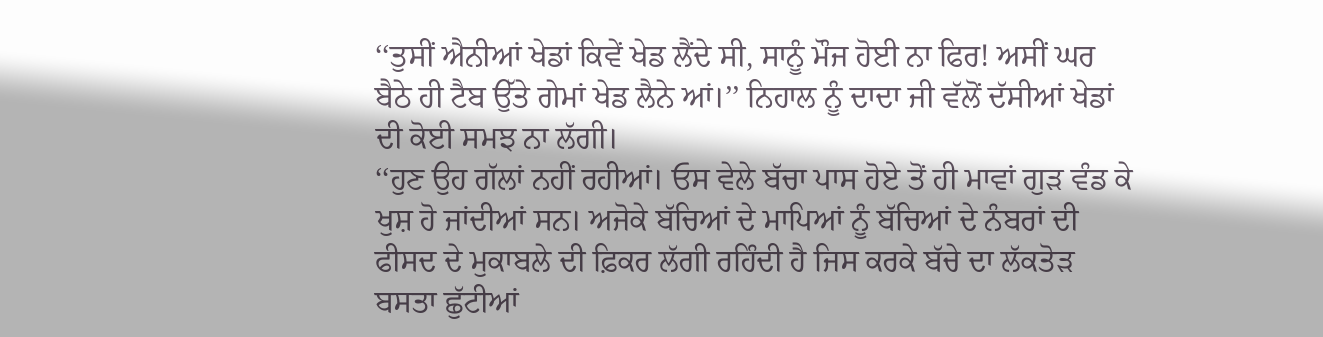‘‘ਤੁਸੀਂ ਐਨੀਆਂ ਖੇਡਾਂ ਕਿਵੇਂ ਖੇਡ ਲੈਂਦੇ ਸੀ, ਸਾਨੂੰ ਮੌਜ ਹੋਈ ਨਾ ਫਿਰ! ਅਸੀਂ ਘਰ ਬੈਠੇ ਹੀ ਟੈਬ ਉੱਤੇ ਗੇਮਾਂ ਖੇਡ ਲੈਨੇ ਆਂ।’’ ਨਿਹਾਲ ਨੂੰ ਦਾਦਾ ਜੀ ਵੱਲੋਂ ਦੱਸੀਆਂ ਖੇਡਾਂ ਦੀ ਕੋਈ ਸਮਝ ਨਾ ਲੱਗੀ।
‘‘ਹੁਣ ਉਹ ਗੱਲਾਂ ਨਹੀਂ ਰਹੀਆਂ। ਓਸ ਵੇਲੇ ਬੱਚਾ ਪਾਸ ਹੋਏ ਤੋਂ ਹੀ ਮਾਵਾਂ ਗੁੜ ਵੰਡ ਕੇ ਖੁਸ਼ ਹੋ ਜਾਂਦੀਆਂ ਸਨ। ਅਜੋਕੇ ਬੱਚਿਆਂ ਦੇ ਮਾਪਿਆਂ ਨੂੰ ਬੱਚਿਆਂ ਦੇ ਨੰਬਰਾਂ ਦੀ ਫੀਸਦ ਦੇ ਮੁਕਾਬਲੇ ਦੀ ਫ਼ਿਕਰ ਲੱਗੀ ਰਹਿੰਦੀ ਹੈ ਜਿਸ ਕਰਕੇ ਬੱਚੇ ਦਾ ਲੱਕਤੋੜ ਬਸਤਾ ਛੁੱਟੀਆਂ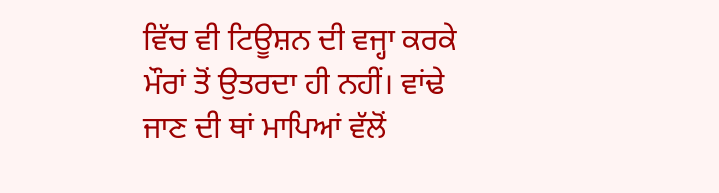ਵਿੱਚ ਵੀ ਟਿਊਸ਼ਨ ਦੀ ਵਜ੍ਹਾ ਕਰਕੇ ਮੌਰਾਂ ਤੋਂ ਉਤਰਦਾ ਹੀ ਨਹੀਂ। ਵਾਂਢੇ ਜਾਣ ਦੀ ਥਾਂ ਮਾਪਿਆਂ ਵੱਲੋਂ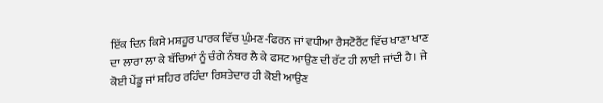ਇੱਕ ਦਿਨ ਕਿਸੇ ਮਸ਼ਹੂਰ ਪਾਰਕ ਵਿੱਚ ਘੁੰਮਣ-ਫਿਰਨ ਜਾਂ ਵਧੀਆ ਰੈਸਟੋਰੈਂਟ ਵਿੱਚ ਖਾਣਾ ਖਾਣ ਦਾ ਲਾਰਾ ਲਾ ਕੇ ਬੱਚਿਆਂ ਨੂੰ ਚੰਗੇ ਨੰਬਰ ਲੈ ਕੇ ਫਸਟ ਆਉਣ ਦੀ ਰੱਟ ਹੀ ਲਾਈ ਜਾਂਦੀ ਹੈ। ਜੇ ਕੋਈ ਪੇਂਡੂ ਜਾਂ ਸ਼ਹਿਰ ਰਹਿੰਦਾ ਰਿਸ਼ਤੇਦਾਰ ਹੀ ਕੋਈ ਆਉਣ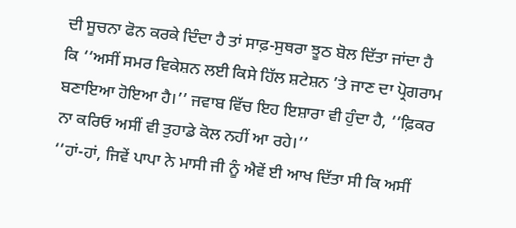ਦੀ ਸੂਚਨਾ ਫੋਨ ਕਰਕੇ ਦਿੰਦਾ ਹੈ ਤਾਂ ਸਾਫ਼-ਸੁਥਰਾ ਝੂਠ ਬੋਲ ਦਿੱਤਾ ਜਾਂਦਾ ਹੈ ਕਿ ‘‘ਅਸੀਂ ਸਮਰ ਵਿਕੇਸ਼ਨ ਲਈ ਕਿਸੇ ਹਿੱਲ ਸ਼ਟੇਸ਼ਨ ’ਤੇ ਜਾਣ ਦਾ ਪ੍ਰੋਗਰਾਮ ਬਣਾਇਆ ਹੋਇਆ ਹੈ।’’ ਜਵਾਬ ਵਿੱਚ ਇਹ ਇਸ਼ਾਰਾ ਵੀ ਹੁੰਦਾ ਹੈ, ‘‘ਫ਼ਿਕਰ ਨਾ ਕਰਿਓ ਅਸੀਂ ਵੀ ਤੁਹਾਡੇ ਕੋਲ ਨਹੀਂ ਆ ਰਹੇ।’’
‘‘ਹਾਂ-ਹਾਂ, ਜਿਵੇਂ ਪਾਪਾ ਨੇ ਮਾਸੀ ਜੀ ਨੂੰ ਐਵੇਂ ਈ ਆਖ ਦਿੱਤਾ ਸੀ ਕਿ ਅਸੀਂ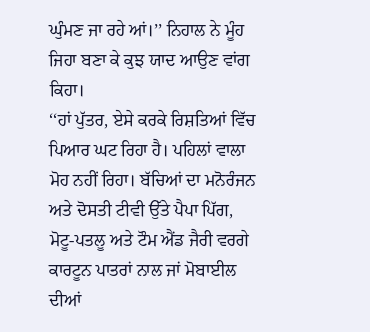ਘੁੰਮਣ ਜਾ ਰਹੇ ਆਂ।’’ ਨਿਹਾਲ ਨੇ ਮੂੰਹ ਜਿਹਾ ਬਣਾ ਕੇ ਕੁਝ ਯਾਦ ਆਉਣ ਵਾਂਗ ਕਿਹਾ।
‘‘ਹਾਂ ਪੁੱਤਰ, ਏਸੇ ਕਰਕੇ ਰਿਸ਼ਤਿਆਂ ਵਿੱਚ ਪਿਆਰ ਘਟ ਰਿਹਾ ਹੈ। ਪਹਿਲਾਂ ਵਾਲਾ ਮੋਹ ਨਹੀਂ ਰਿਹਾ। ਬੱਚਿਆਂ ਦਾ ਮਨੋਰੰਜਨ ਅਤੇ ਦੋਸਤੀ ਟੀਵੀ ਉੱਤੇ ਪੈਪਾ ਪਿੱਗ, ਮੋਟੂ-ਪਤਲੂ ਅਤੇ ਟੌਮ ਐਂਡ ਜੈਰੀ ਵਰਗੇ ਕਾਰਟੂਨ ਪਾਤਰਾਂ ਨਾਲ ਜਾਂ ਮੋਬਾਈਲ ਦੀਆਂ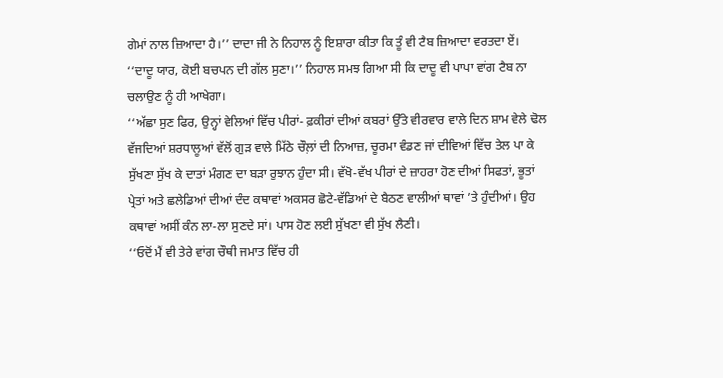ਗੇਮਾਂ ਨਾਲ ਜ਼ਿਆਦਾ ਹੈ।’’ ਦਾਦਾ ਜੀ ਨੇ ਨਿਹਾਲ ਨੂੰ ਇਸ਼ਾਰਾ ਕੀਤਾ ਕਿ ਤੂੰ ਵੀ ਟੈਬ ਜ਼ਿਆਦਾ ਵਰਤਦਾ ਏਂ।
‘‘ਦਾਦੂ ਯਾਰ, ਕੋਈ ਬਚਪਨ ਦੀ ਗੱਲ ਸੁਣਾ।’’ ਨਿਹਾਲ ਸਮਝ ਗਿਆ ਸੀ ਕਿ ਦਾਦੂ ਵੀ ਪਾਪਾ ਵਾਂਗ ਟੈਬ ਨਾ ਚਲਾਉਣ ਨੂੰ ਹੀ ਆਖੇਗਾ।
‘‘ਅੱਛਾ ਸੁਣ ਫਿਰ, ਉਨ੍ਹਾਂ ਵੇਲਿਆਂ ਵਿੱਚ ਪੀਰਾਂ- ਫ਼ਕੀਰਾਂ ਦੀਆਂ ਕਬਰਾਂ ਉੱਤੇ ਵੀਰਵਾਰ ਵਾਲੇ ਦਿਨ ਸ਼ਾਮ ਵੇਲੇ ਢੋਲ ਵੱਜਦਿਆਂ ਸ਼ਰਧਾਲੂਆਂ ਵੱਲੋਂ ਗੁੜ ਵਾਲੇ ਮਿੱਠੇ ਚੌਲ਼ਾਂ ਦੀ ਨਿਆਜ਼, ਚੂਰਮਾ ਵੰਡਣ ਜਾਂ ਦੀਵਿਆਂ ਵਿੱਚ ਤੇਲ ਪਾ ਕੇ ਸੁੱਖਣਾ ਸੁੱਖ ਕੇ ਦਾਤਾਂ ਮੰਗਣ ਦਾ ਬੜਾ ਰੁਝਾਨ ਹੁੰਦਾ ਸੀ। ਵੱਖੋ-ਵੱਖ ਪੀਰਾਂ ਦੇ ਜ਼ਾਹਰਾ ਹੋਣ ਦੀਆਂ ਸਿਫਤਾਂ, ਭੂਤਾਂ ਪ੍ਰੇਤਾਂ ਅਤੇ ਛਲੇਡਿਆਂ ਦੀਆਂ ਦੰਦ ਕਥਾਵਾਂ ਅਕਸਰ ਛੋਟੇ-ਵੱਡਿਆਂ ਦੇ ਬੈਠਣ ਵਾਲੀਆਂ ਥਾਵਾਂ ’ਤੇ ਹੁੰਦੀਆਂ। ਉਹ ਕਥਾਵਾਂ ਅਸੀਂ ਕੰਨ ਲਾ-ਲਾ ਸੁਣਦੇ ਸਾਂ। ਪਾਸ ਹੋਣ ਲਈ ਸੁੱਖਣਾ ਵੀ ਸੁੱਖ ਲੈਣੀ।
‘‘ਓਦੋਂ ਮੈਂ ਵੀ ਤੇਰੇ ਵਾਂਗ ਚੌਥੀ ਜਮਾਤ ਵਿੱਚ ਹੀ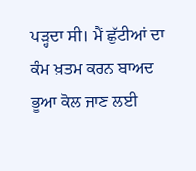ਪੜ੍ਹਦਾ ਸੀ। ਮੈਂ ਛੁੱਟੀਆਂ ਦਾ ਕੰਮ ਖ਼ਤਮ ਕਰਨ ਬਾਅਦ ਭੂਆ ਕੋਲ ਜਾਣ ਲਈ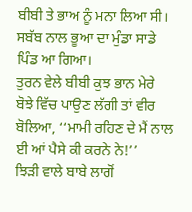ਬੀਬੀ ਤੇ ਭਾਅ ਨੂੰ ਮਨਾ ਲਿਆ ਸੀ। ਸਬੱਬ ਨਾਲ ਭੂਆ ਦਾ ਮੁੰਡਾ ਸਾਡੇ ਪਿੰਡ ਆ ਗਿਆ।
ਤੁਰਨ ਵੇਲੇ ਬੀਬੀ ਕੁਝ ਭਾਨ ਮੇਰੇ ਬੋਝੇ ਵਿੱਚ ਪਾਉਣ ਲੱਗੀ ਤਾਂ ਵੀਰ ਬੋਲਿਆ, ‘‘ਮਾਮੀ ਰਹਿਣ ਦੇ ਮੈਂ ਨਾਲ ਈ ਆਂ ਪੈਸੇ ਕੀ ਕਰਨੇ ਨੇ!’’
ਝਿੜੀ ਵਾਲੇ ਬਾਬੇ ਲਾਗੋਂ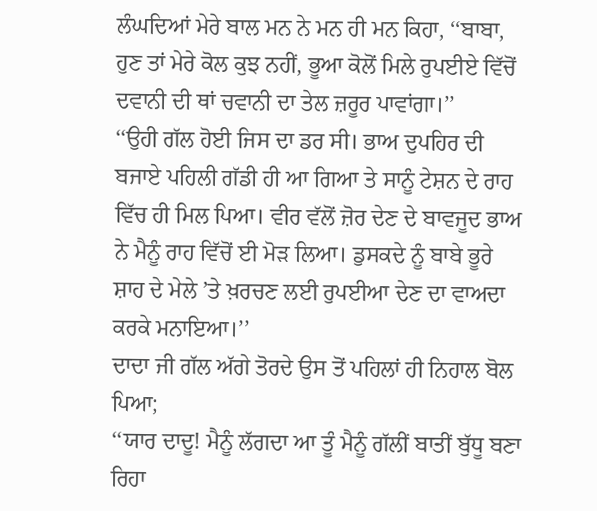ਲੰਘਦਿਆਂ ਮੇਰੇ ਬਾਲ ਮਨ ਨੇ ਮਨ ਹੀ ਮਨ ਕਿਹਾ, ‘‘ਬਾਬਾ, ਹੁਣ ਤਾਂ ਮੇਰੇ ਕੋਲ ਕੁਝ ਨਹੀਂ, ਭੂਆ ਕੋਲੋਂ ਮਿਲੇ ਰੁਪਈਏ ਵਿੱਚੋਂ ਦਵਾਨੀ ਦੀ ਥਾਂ ਚਵਾਨੀ ਦਾ ਤੇਲ ਜ਼ਰੂਰ ਪਾਵਾਂਗਾ।’’
‘‘ਉਹੀ ਗੱਲ ਹੋਈ ਜਿਸ ਦਾ ਡਰ ਸੀ। ਭਾਅ ਦੁਪਹਿਰ ਦੀ ਬਜਾਏ ਪਹਿਲੀ ਗੱਡੀ ਹੀ ਆ ਗਿਆ ਤੇ ਸਾਨੂੰ ਟੇਸ਼ਨ ਦੇ ਰਾਹ ਵਿੱਚ ਹੀ ਮਿਲ ਪਿਆ। ਵੀਰ ਵੱਲੋਂ ਜ਼ੋਰ ਦੇਣ ਦੇ ਬਾਵਜੂਦ ਭਾਅ ਨੇ ਮੈਨੂੰ ਰਾਹ ਵਿੱਚੋਂ ਈ ਮੋੜ ਲਿਆ। ਡੁਸਕਦੇ ਨੂੰ ਬਾਬੇ ਭੂਰੇ ਸ਼ਾਹ ਦੇ ਮੇਲੇ ’ਤੇ ਖ਼ਰਚਣ ਲਈ ਰੁਪਈਆ ਦੇਣ ਦਾ ਵਾਅਦਾ ਕਰਕੇ ਮਨਾਇਆ।’’
ਦਾਦਾ ਜੀ ਗੱਲ ਅੱਗੇ ਤੋਰਦੇ ਉਸ ਤੋਂ ਪਹਿਲਾਂ ਹੀ ਨਿਹਾਲ ਬੋਲ ਪਿਆ;
‘‘ਯਾਰ ਦਾਦੂ! ਮੈਨੂੰ ਲੱਗਦਾ ਆ ਤੂੰ ਮੈਨੂੰ ਗੱਲੀਂ ਬਾਤੀਂ ਬੁੱਧੂ ਬਣਾ ਰਿਹਾ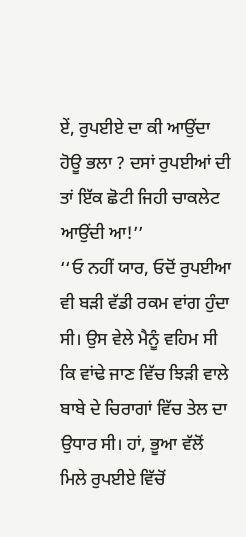ਏਂ, ਰੁਪਈਏ ਦਾ ਕੀ ਆਉਂਦਾ ਹੋਊ ਭਲਾ ? ਦਸਾਂ ਰੁਪਈਆਂ ਦੀ ਤਾਂ ਇੱਕ ਛੋਟੀ ਜਿਹੀ ਚਾਕਲੇਟ ਆਉਂਦੀ ਆ!’’
‘‘ਓ ਨਹੀਂ ਯਾਰ, ਓਦੋਂ ਰੁਪਈਆ ਵੀ ਬੜੀ ਵੱਡੀ ਰਕਮ ਵਾਂਗ ਹੁੰਦਾ ਸੀ। ਉਸ ਵੇਲੇ ਮੈਨੂੰ ਵਹਿਮ ਸੀ ਕਿ ਵਾਂਢੇ ਜਾਣ ਵਿੱਚ ਝਿੜੀ ਵਾਲੇ ਬਾਬੇ ਦੇ ਚਿਰਾਗਾਂ ਵਿੱਚ ਤੇਲ ਦਾ ਉਧਾਰ ਸੀ। ਹਾਂ, ਭੂਆ ਵੱਲੋਂ ਮਿਲੇ ਰੁਪਈਏ ਵਿੱਚੋਂ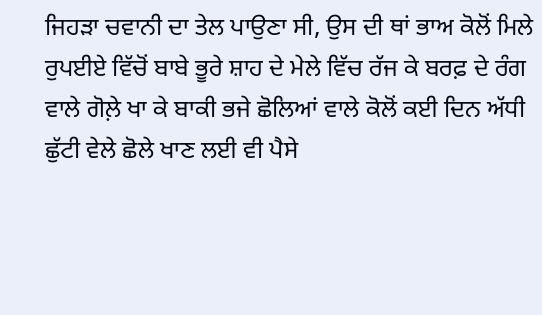ਜਿਹੜਾ ਚਵਾਨੀ ਦਾ ਤੇਲ ਪਾਉਣਾ ਸੀ, ਉਸ ਦੀ ਥਾਂ ਭਾਅ ਕੋਲੋਂ ਮਿਲੇ ਰੁਪਈਏ ਵਿੱਚੋਂ ਬਾਬੇ ਭੂਰੇ ਸ਼ਾਹ ਦੇ ਮੇਲੇ ਵਿੱਚ ਰੱਜ ਕੇ ਬਰਫ਼ ਦੇ ਰੰਗ ਵਾਲੇ ਗੋਲ਼ੇ ਖਾ ਕੇ ਬਾਕੀ ਭਜੇ ਛੋਲਿਆਂ ਵਾਲੇ ਕੋਲੋਂ ਕਈ ਦਿਨ ਅੱਧੀ ਛੁੱਟੀ ਵੇਲੇ ਛੋਲੇ ਖਾਣ ਲਈ ਵੀ ਪੈਸੇ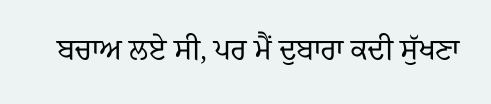ਬਚਾਅ ਲਏ ਸੀ, ਪਰ ਮੈਂ ਦੁਬਾਰਾ ਕਦੀ ਸੁੱਖਣਾ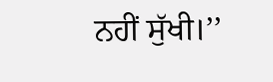ਨਹੀਂ ਸੁੱਖੀ।’’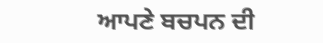ਆਪਣੇ ਬਚਪਨ ਦੀ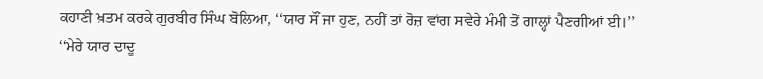ਕਹਾਣੀ ਖ਼ਤਮ ਕਰਕੇ ਗੁਰਬੀਰ ਸਿੰਘ ਬੋਲਿਆ, ‘‘ਯਾਰ ਸੌਂ ਜਾ ਹੁਣ, ਨਹੀਂ ਤਾਂ ਰੋਜ਼ ਵਾਂਗ ਸਵੇਰੇ ਮੰਮੀ ਤੋਂ ਗਾਲ੍ਹਾਂ ਪੈਣਗੀਆਂ ਈ।’’
‘‘ਮੇਰੇ ਯਾਰ ਦਾਦੂ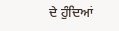ਦੇ ਹੁੰਦਿਆਂ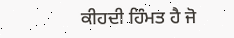ਕੀਹਦੀ ਹਿੰਮਤ ਹੈ ਜੋ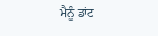ਮੈਨੂੰ ਡਾਂਟ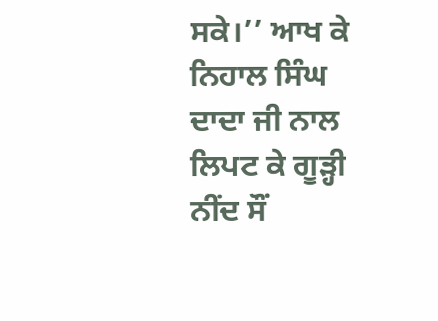ਸਕੇ।’’ ਆਖ ਕੇ ਨਿਹਾਲ ਸਿੰਘ ਦਾਦਾ ਜੀ ਨਾਲ ਲਿਪਟ ਕੇ ਗੂੜ੍ਹੀ ਨੀਂਦ ਸੌਂ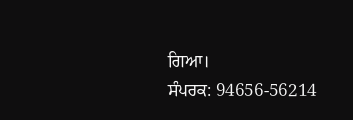ਗਿਆ।
ਸੰਪਰਕ: 94656-56214